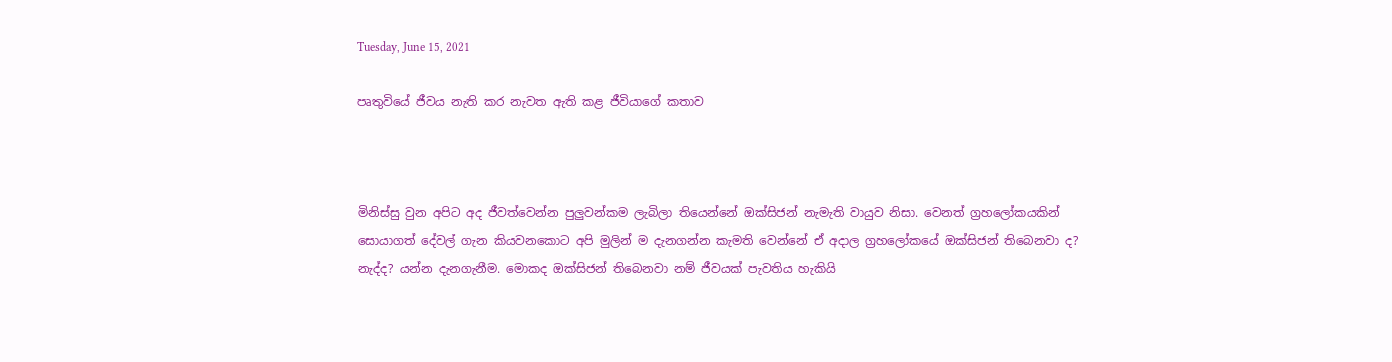Tuesday, June 15, 2021

පෘතුවියේ ජීවය නැති කර නැවත ඇති කළ ජීවියාගේ කතාව



මිනිස්සු වුන අපිට අද ජීවත්වෙන්න පුලුවන්කම ලැබිලා තියෙන්නේ ඔක්සිජන් නැමැති වායුව නිසා. වෙනත් ග්‍රහලෝකයකින් සොයාගත් දේවල් ගැන කියවනකොට අපි මුලින් ම දැනගන්න කැමති වෙන්නේ ඒ අදාල ග්‍රහලෝකයේ ඔක්සිජන් තිබෙනවා ද? නැද්ද? යන්න දැනගැනීම. මොකද ඔක්සිජන් තිබෙනවා නම් ජීවයක් පැවතිය හැකියි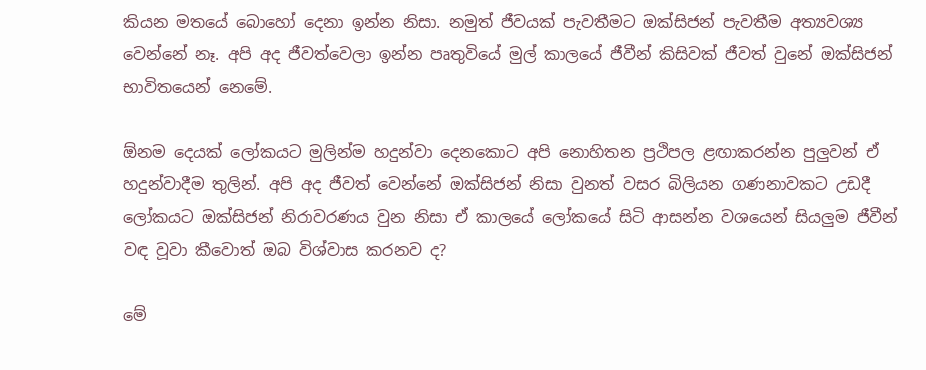කියන මතයේ බොහෝ දෙනා ඉන්න නිසා. නමුත් ජීවයක් පැවතීමට ඔක්සිජන් පැවතීම අත්‍යවශ්‍ය වෙන්නේ නෑ. අපි අද ජීවත්වෙලා ඉන්න පෘතුවියේ මුල් කාලයේ ජීවීන් කිසිවක් ජීවත් වුනේ ඔක්සිජන් භාවිතයෙන් නෙමේ.

ඕනම දෙයක් ලෝකයට මුලින්ම හදුන්වා දෙනකොට අපි නොහිතන ප්‍රථිපල ළඟාකරන්න පුලුවන් ඒ හදුන්වාදීම තුලින්. අපි අද ජීවත් වෙන්නේ ඔක්සිජන් නිසා වුනත් වසර බිලියන ගණනාවකට උඩදී ලෝකයට ඔක්සිජන් නිරාවරණය වුන නිසා ඒ කාලයේ ලෝකයේ සිටි ආසන්න වශයෙන් සියලුම ජීවීන් වඳ වූවා කීවොත් ඔබ විශ්වාස කරනව ද?

මේ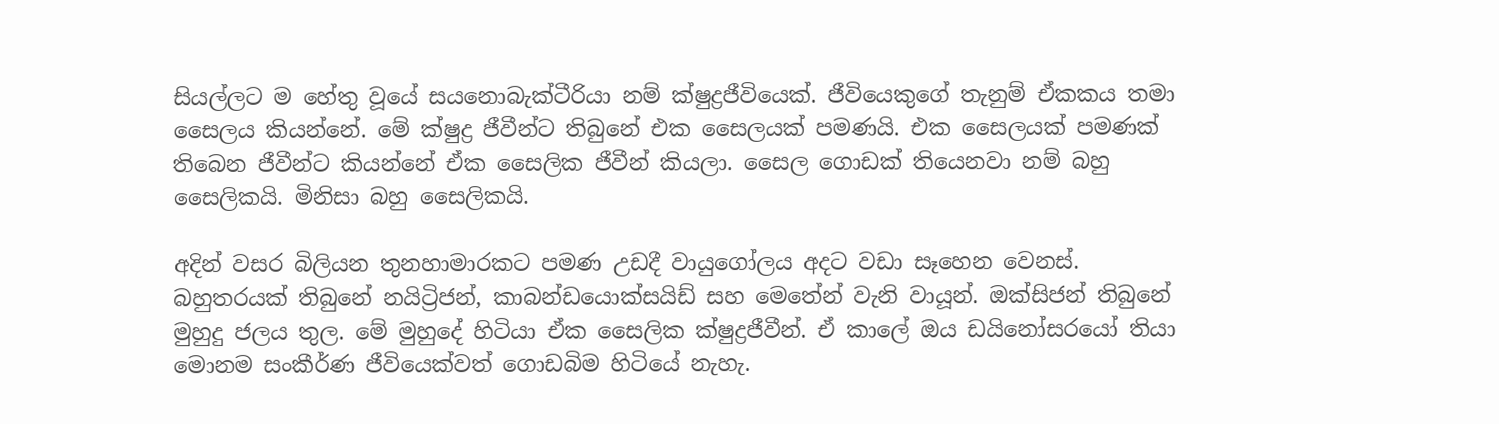සියල්ලට ම හේතු වූයේ සයනොබැක්ටීරියා නම් ක්ෂුද්‍රජීවියෙක්. ජීවියෙකුගේ තැනුම් ඒකකය තමා සෛලය කියන්නේ. මේ ක්ෂුද්‍ර ජීවීන්ට තිබුනේ එක සෛලයක් පමණයි. එක සෛලයක් පමණක් තිබෙන ජීවීන්ට කියන්නේ ඒක සෛලික ජීවීන් කියලා. සෛල ගොඩක් තියෙනවා නම් බහු සෛලිකයි. මිනිසා බහු සෛලිකයි.

අදින් වසර බිලියන තුනහාමාරකට පමණ උඩදී වායුගෝලය අදට වඩා සෑහෙන වෙනස්. බහුතරයක් තිබුනේ නයිට්‍රිජන්, කාබන්ඩයොක්සයිඩ් සහ මෙතේන් වැනි වායූන්. ඔක්සිජන් තිබුනේ මුහුදු ජලය තුල. මේ මුහුදේ හිටියා ඒක සෛලික ක්ෂුද්‍රජීවීන්. ඒ කාලේ ඔය ඩයිනෝසරයෝ තියා මොනම සංකීර්ණ ජීවියෙක්වත් ගොඩබිම හිටියේ නැහැ.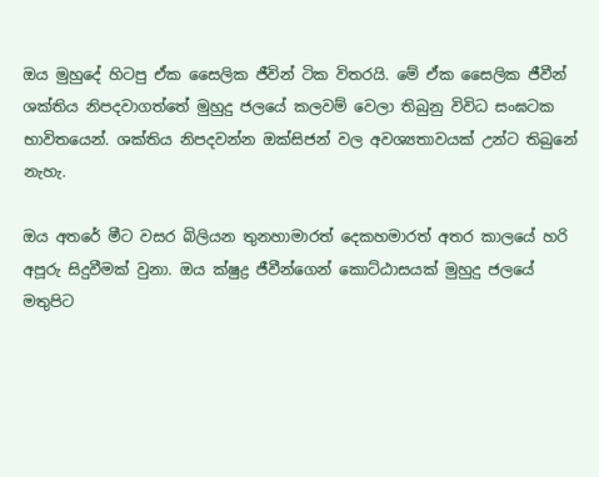ඔය මුහුදේ හිටපු ඒක සෛලික ජීවින් ටික විතරයි. මේ ඒක සෛලික ජීවීන් ශක්තිය නිපදවාගත්තේ මුහුදු ජලයේ කලවම් වෙලා තිබුනු විවිධ සංඝටක භාවිතයෙන්. ශක්තිය නිපදවන්න ඔක්සිජන් වල අවශ්‍යතාවයක් උන්ට තිබුනේ නැහැ.

ඔය අතරේ මීට වසර බිලියන තුනහාමාරත් දෙකහමාරත් අතර කාලයේ හරි අපූරු සිදුවීමක් වුනා. ඔය ක්ෂුද්‍ර ජීවීන්ගෙන් කොට්ඨාසයක් මුහුදු ජලයේ මතුපිට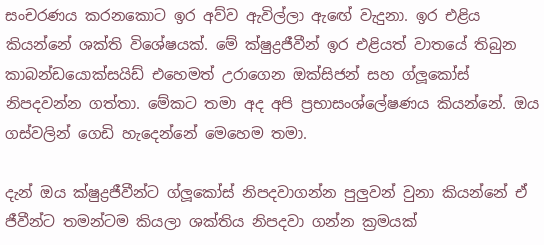සංචරණය කරනකොට ඉර අව්ව ඇවිල්ලා ඇඟේ වැදුනා. ඉර එළිය කියන්නේ ශක්ති විශේෂයක්. මේ ක්ෂුද්‍රජීවීන් ඉර එළියත් වාතයේ තිබුන කාබන්ඩයොක්සයිඩ් එහෙමත් උරාගෙන ඔක්සිජන් සහ ග්ලූකෝස් නිපදවන්න ගත්තා. මේකට තමා අද අපි ප්‍රභාසංශ්ලේෂණය කියන්නේ. ඔය ගස්වලින් ගෙඩි හැදෙන්නේ මෙහෙම තමා.

දැන් ඔය ක්ෂුද්‍රජීවීන්ට ග්ලූකෝස් නිපදවාගන්න පුලුවන් වුනා කියන්නේ ඒ ජීවීන්ට තමන්ටම කියලා ශක්තිය නිපදවා ගන්න ක්‍රමයක්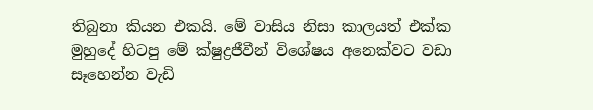තිබුනා කියන එකයි. මේ වාසිය නිසා කාලයත් එක්ක මුහුදේ හිටපු මේ ක්ෂුද්‍රජීවීන් විශේෂය අනෙක්වට වඩා සෑහෙන්න වැඩි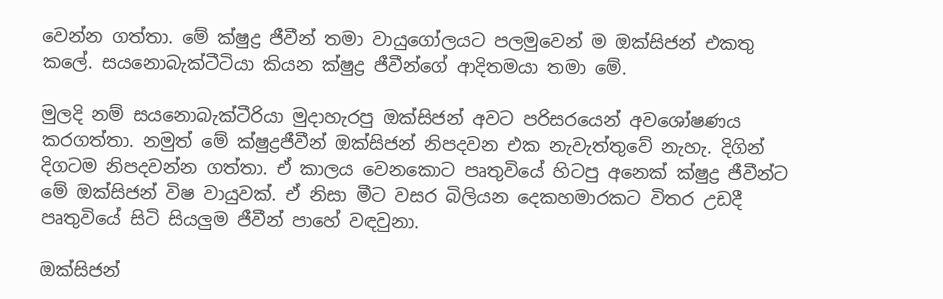වෙන්න ගත්තා. මේ ක්ෂුද්‍ර ජීවීන් තමා වායුගෝලයට පලමුවෙන් ම ඔක්සිජන් එකතු කලේ. සයනොබැක්ටීටියා කියන ක්ෂුද්‍ර ජීවීන්ගේ ආදිතමයා තමා මේ.

මුලදි නම් සයනොබැක්ටීරියා මුදාහැරපු ඔක්සිජන් අවට පරිසරයෙන් අවශෝෂණය කරගත්තා. නමුත් මේ ක්ෂුද්‍රජීවීන් ඔක්සිජන් නිපදවන එක නැවැත්තුවේ නැහැ. දිගින් දිගටම නිපදවන්න ගත්තා. ඒ කාලය වෙනකොට පෘතුවියේ හිටපු අනෙක් ක්ෂුද්‍ර ජීවීන්ට මේ ඔක්සිජන් විෂ වායුවක්. ඒ නිසා මීට වසර බිලියන දෙකහමාරකට විතර උඩදී පෘතුවියේ සිටි සියලුම ජීවීන් පාහේ වඳවුනා.

ඔක්සිජන්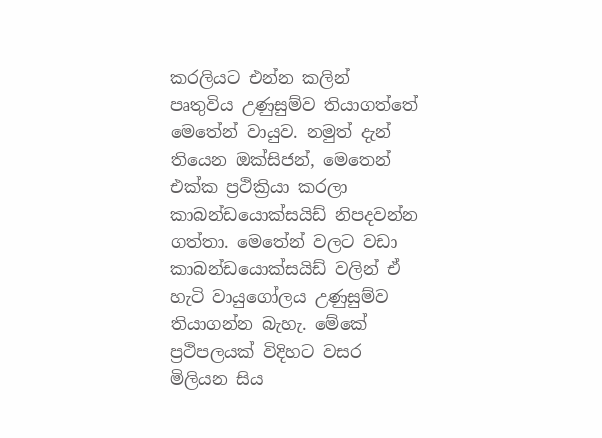කරලියට එන්න කලින් පෘතුවිය උණුසුම්ව තියාගත්තේ මෙතේන් වායුව. නමුත් දැන් තියෙන ඔක්සිජන්, මෙතෙන් එක්ක ප්‍රථික්‍රියා කරලා කාබන්ඩයොක්සයිඩ් නිපදවන්න ගත්තා. මෙතේන් වලට වඩා කාබන්ඩයොක්සයිඩ් වලින් ඒ හැටි වායුගෝලය උණුසුම්ව තියාගන්න බැහැ. මේකේ ප්‍රථිපලයක් විදිහට වසර මිලියන සිය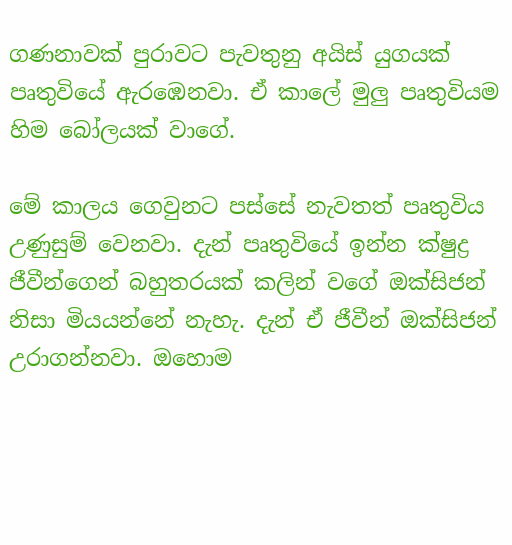ගණනාවක් පුරාවට පැවතුනු අයිස් යුගයක් පෘතුවියේ ඇරඹෙනවා. ඒ කාලේ මුලු පෘතුවියම හිම බෝලයක් වාගේ.

මේ කාලය ගෙවුනට පස්සේ නැවතත් පෘතුවිය උණුසුම් වෙනවා. දැන් පෘතුවියේ ඉන්න ක්ෂුද්‍ර ජීවීන්ගෙන් බහුතරයක් කලින් වගේ ඔක්සිජන් නිසා මියයන්නේ නැහැ. දැන් ඒ ජීවීන් ඔක්සිජන් උරාගන්නවා. ඔහොම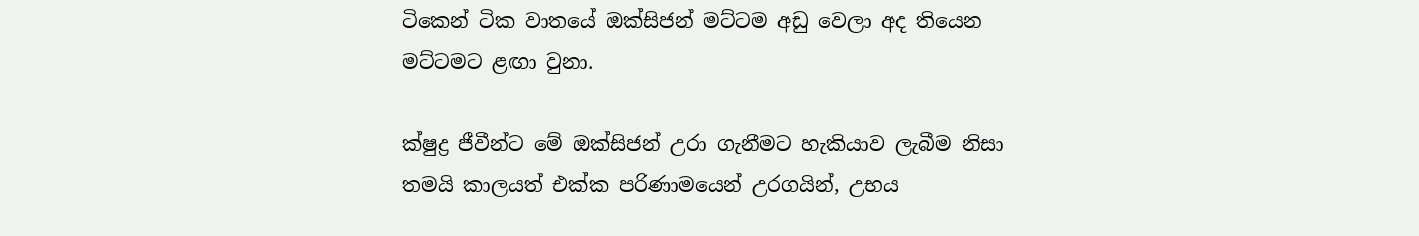ටිකෙන් ටික වාතයේ ඔක්සිජන් මට්ටම අඩු වෙලා අද තියෙන මට්ටමට ළඟා වුනා.

ක්ෂුද්‍ර ජීවීන්ට මේ ඔක්සිජන් උරා ගැනීමට හැකියාව ලැබීම නිසා තමයි කාලයත් එක්ක පරිණාමයෙන් උරගයින්, උභය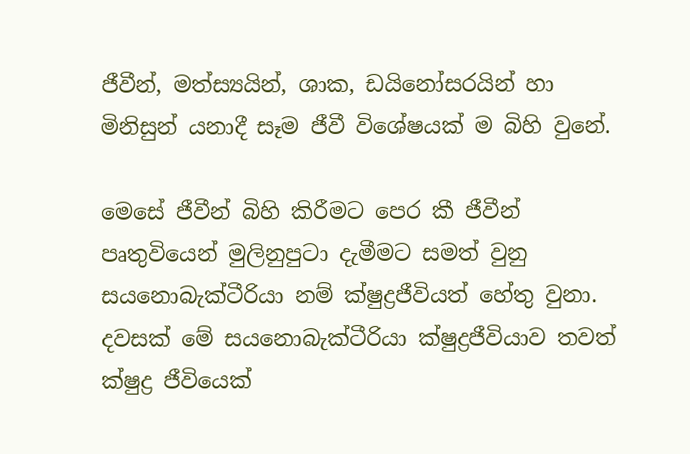ජීවීන්, මත්ස්‍යයින්, ශාක, ඩයිනෝසරයින් හා මිනිසුන් යනාදී සෑම ජීවී විශේෂයක් ම බිහි වුනේ.

මෙසේ ජීවීන් බිහි කිරීමට පෙර කී ජීවීන් පෘතුවියෙන් මුලිනුපුටා දැමීමට සමත් වුනු සයනොබැක්ටීරියා නම් ක්ෂුද්‍රජීවියත් හේතු වුනා. දවසක් මේ සයනොබැක්ටීරියා ක්ෂුද්‍රජීවියාව තවත් ක්ෂුද්‍ර ජීවියෙක්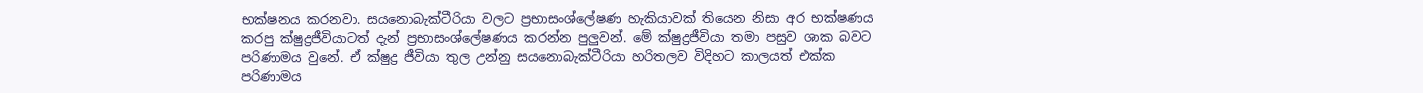භක්ෂනය කරනවා. සයනොබැක්ටීරියා වලට ප්‍රභාසංශ්ලේෂණ හැකියාවක් තියෙන නිසා අර භක්ෂණය කරපු ක්ෂුද්‍රජීවියාටත් දැන් ප්‍රභාසංශ්ලේෂණය කරන්න පුලුවන්. මේ ක්ෂුද්‍රජීවියා තමා පසුව ශාක බවට පරිණාමය වුනේ. ඒ ක්ෂුද්‍ර ජීවියා තුල උන්නු සයනොබැක්ටීරියා හරිතලව විදිහට කාලයත් එක්ක පරිණාමය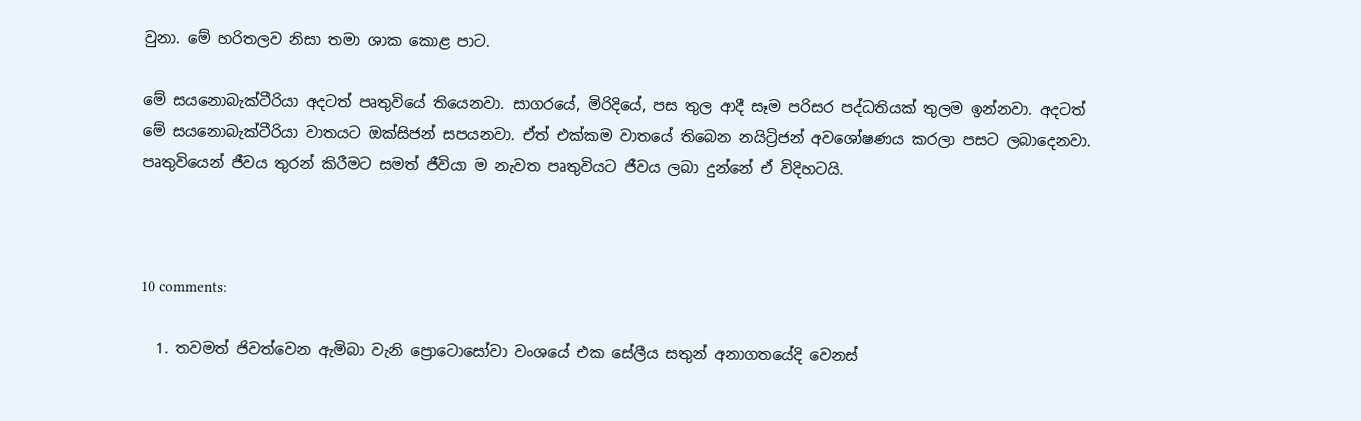වුනා. මේ හරිතලව නිසා තමා ශාක කොළ පාට.

මේ සයනොබැක්ටීරියා අදටත් පෘතුවියේ තියෙනවා. සාගරයේ, මිරිදියේ, පස තුල ආදී සෑම පරිසර පද්ධතියක් තුලම ඉන්නවා. අදටත් මේ සයනොබැක්ටීරියා වාතයට ඔක්සිජන් සපයනවා. ඒත් එක්කම වාතයේ තිබෙන නයිට්‍රිජන් අවශෝෂණය කරලා පසට ලබාදෙනවා. පෘතුවියෙන් ජීවය තුරන් කිරීමට සමත් ජීවියා ම නැවත පෘතුවියට ජීවය ලබා දුන්නේ ඒ විදිහටයි.



10 comments:

  1. තවමත් ජිවත්වෙන ඇමිබා වැනි ප්‍රොටොසෝවා වංශයේ එක සේලීය සතුන් අනාගතයේදි වෙනස්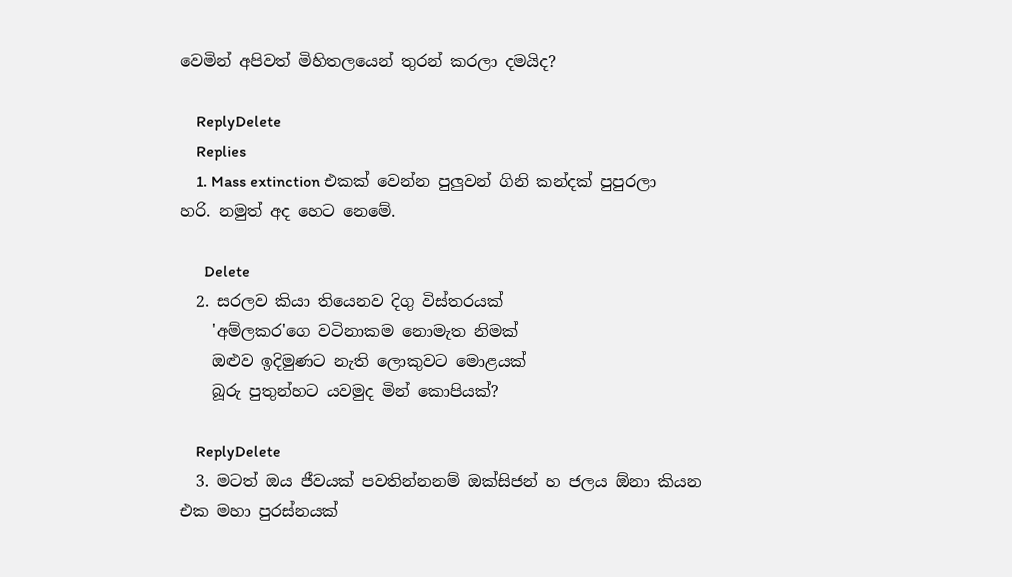වෙමින් අපිවත් මිහිතලයෙන් තුරන් කරලා දමයිද?

    ReplyDelete
    Replies
    1. Mass extinction එකක් වෙන්න පුලුවන් ගිනි කන්දක් පුපුරලා හරි. නමුත් අද හෙට නෙමේ.

      Delete
  2. සරලව කියා තියෙනව දිගු විස්තරයක්
    'අම්ලකර'ගෙ වටිනාකම නොමැත නිමක්
    ඔළුව ඉදිමුණට නැති ලොකුවට මොළයක්
    බූරු පුතුන්හට යවමුද මින් කොපියක්?

    ReplyDelete
  3. මටත් ඔය ජීවයක් පවතින්නනම් ඔක්සිජන් හ ජලය ඕනා කියන එක මහා පුරස්නයක්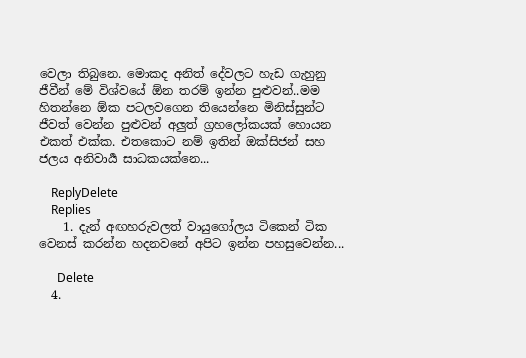වෙලා තිබුනෙ. මොකද අනිත් දේවලට හැඩ ගැහුනු ජීවීන් මේ විශ්වයේ ඕන තරම් ඉන්න පුළුවන්..මම හිතන්නෙ ඕක පටලවගෙන තියෙන්නෙ මිනිස්සුන්ට ජීවත් වෙන්න පුළුවන් අලුත් ග්‍රහලෝකයක් හොයන එකත් එක්ක. එතකොට නම් ඉතින් ඔක්සිජන් සහ ජලය අනිවාර්‍ය සාධකයක්නෙ...

    ReplyDelete
    Replies
    1. දැන් අඟහරුවලත් වායුගෝලය ටිකෙන් ටික වෙනස් කරන්න හදනවනේ අපිට ඉන්න පහසුවෙන්න...

      Delete
  4.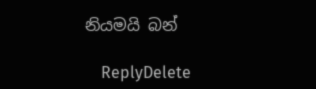නියමයි බන්

    ReplyDelete